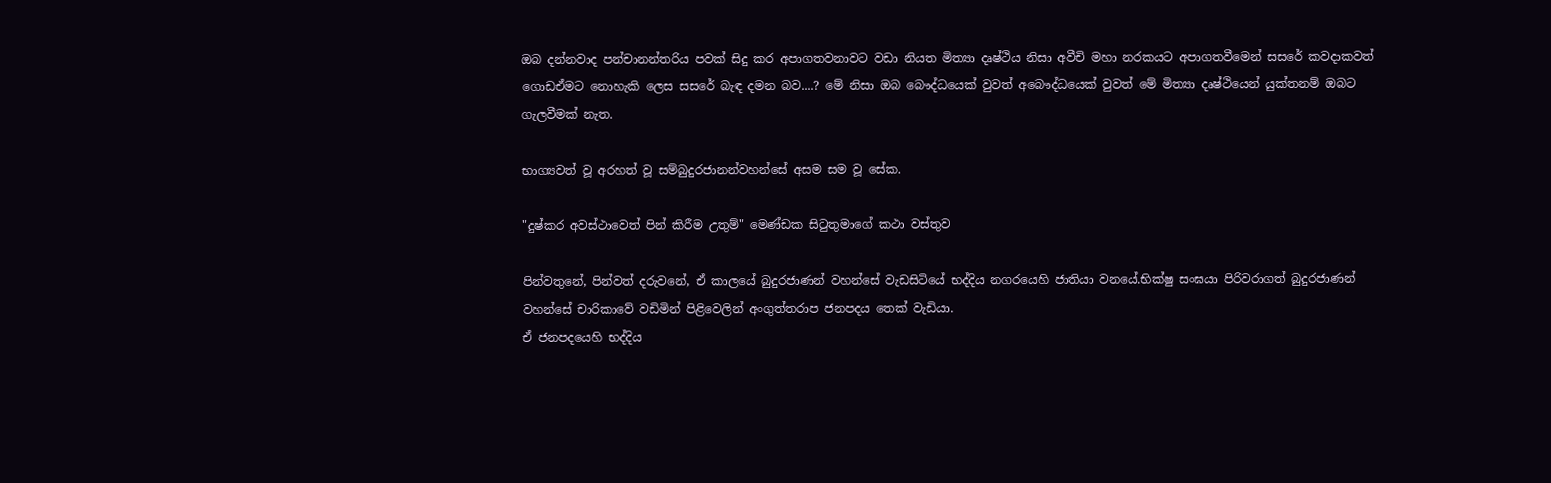ඔබ දන්නවාද පන්චානන්තරිය පවක් සිදු කර අපාගතවනාවට වඩා නියත මිත්‍යා දෘෂ්ථිය නිසා අවීචි මහා නරකයට අපාගතවීමෙන් සසරේ කවදාකවත් ගොඩඒමට නොහැකි ලෙස සසරේ බැඳ දමන බව....? මේ නිසා ඔබ බෞද්ධයෙක් වුවත් අබෞද්ධයෙක් වුවත් මේ මිත්‍යා දෘෂ්ථියෙන් යුක්තනම් ඔබට ගැලවීමක් නැත.

භාග්‍යවත් වූ අරහත් වූ සම්බුදුරජානන්වහන්සේ අසම සම වූ සේක.

"දුෂ්කර අවස්ථාවෙත් පින් කිරීම උතුම්" මෙණ්ඩක සිටුතුමාගේ කථා වස්තුව

පින්වතුනේ, පින්වත් දරුවනේ, ඒ කාලයේ බුදුරජාණන් වහන්සේ වැඩසිටියේ භද්දිය නගරයෙහි ජාතියා වනයේ.භික්ෂු සංඝයා පිරිවරාගත් බුදුරජාණන් වහන්සේ චාරිකාවේ වඩිමින් පිළිවෙලින් අංගුත්තරාප ජනපදය තෙක් වැඩියා.
ඒ ජනපදයෙහි භද්දිය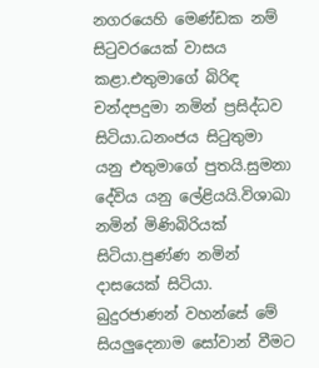නගරයෙහි මෙණ්ඩක නම් සිටුවරයෙක් වාසය කළා.එතුමාගේ බිරිඳ චන්දපදුමා නමින් ප්‍රසිද්ධව සිටියා.ධනංජය සිටුතුමා යනු එතුමාගේ පුතයි.සුමනා දේවිය යනු ලේළියයි.විශාඛා නමින් මිණිබිරියක් සිටියා.පුණ්ණ නමින් දාසයෙක් සිටියා.
බුදුරජාණන් වහන්සේ මේ සියලුදෙනාම සෝවාන් වීමට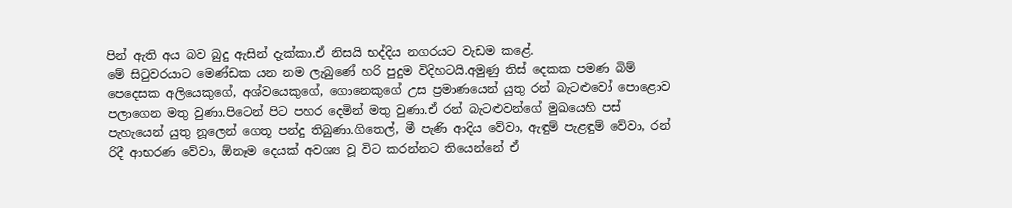පින් ඇති අය බව බුදු ඇසින් දැක්කා.ඒ නිසයි භද්දිය නගරයට වැඩම කළේ.
මේ සිටුවරයාට මෙණ්ඩක යන නම ලැබුණේ හරි පුදුම විදිහටයි.අමුණු තිස් දෙකක පමණ බිම් පෙදෙසක අලියෙකුගේ, අශ්වයෙකුගේ, ගොනෙකුගේ උස ප්‍රමාණයෙන් යුතු රන් බැටළුවෝ පොළොව පලාගෙන මතු වුණා.පිටෙන් පිට පහර දෙමින් මතු වුණා.ඒ රන් බැටළුවන්ගේ මුඛයෙහි පස් පැහැයෙන් යුතු නූලෙන් ගෙතූ පන්දු තිබුණා.ගිතෙල්, මී පැණි ආදිය වේවා, ඇඳුම් පැළඳුම් වේවා, රන් රිදී ආභරණ වේවා, ඕනෑම දෙයක් අවශ්‍ය වූ විට කරන්නට තියෙන්නේ ඒ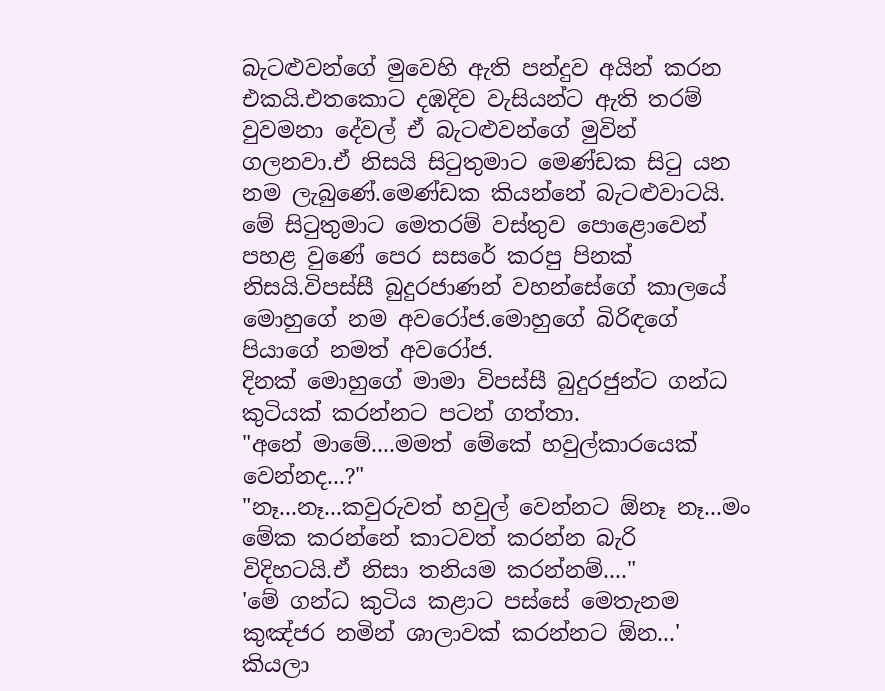බැටළුවන්ගේ මුවෙහි ඇති පන්දුව අයින් කරන එකයි.එතකොට දඹදිව වැසියන්ට ඇති තරම් වුවමනා දේවල් ඒ බැටළුවන්ගේ මුවින් ගලනවා.ඒ නිසයි සිටුතුමාට මෙණ්ඩක සිටු යන නම ලැබුණේ.මෙණ්ඩක කියන්නේ බැටළුවාටයි.
මේ සිටුතුමාට මෙතරම් වස්තුව පොළොවෙන් පහළ වුණේ පෙර සසරේ කරපු පිනක් නිසයි.විපස්සී බුදුරජාණන් වහන්සේගේ කාලයේ මොහුගේ නම අවරෝජ.මොහුගේ බිරිඳගේ පියාගේ නමත් අවරෝජ.
දිනක් මොහුගේ මාමා විපස්සී බුදුරජුන්ට ගන්ධ කුටියක් කරන්නට පටන් ගත්තා.
"අනේ මාමේ....මමත් මේකේ හවුල්කාරයෙක් වෙන්නද...?"
"නෑ...නෑ...කවුරුවත් හවුල් වෙන්නට ඕනෑ නෑ...මං මේක කරන්නේ කාටවත් කරන්න බැරි විදිහටයි.ඒ නිසා තනියම කරන්නම්...."
'මේ ගන්ධ කුටිය කළාට පස්සේ මෙතැනම කුඤ්ජර නමින් ශාලාවක් කරන්නට ඕන...' කියලා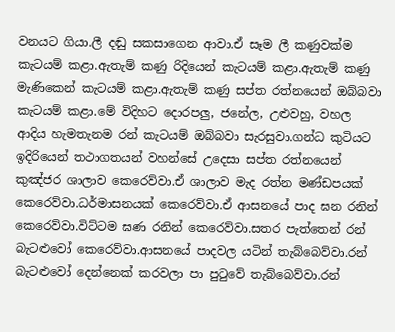වනයට ගියා.ලී දඬු සකසාගෙන ආවා.ඒ සෑම ලී කණුවක්ම කැටයම් කළා.ඇතැම් කණු රිදියෙන් කැටයම් කළා.ඇතැම් කණු මැණිකෙන් කැටයම් කළා.ඇතැම් කණු සප්ත රත්නයෙන් ඔබ්බවා කැටයම් කළා.මේ විදිහට දොරපලු, ජනේල, උළුවහු, වහල ආදිය හැමතැනම රන් කැටයම් ඔබ්බවා සැරසුවා.ගන්ධ කුටියට ඉදිරියෙන් තථාගතයන් වහන්සේ උදෙසා සප්ත රත්නයෙන් කුඤ්ජර ශාලාව කෙරෙව්වා.ඒ ශාලාව මැද රත්න මණ්ඩපයක් කෙරෙව්වා.ධර්මාසනයක් කෙරෙව්වා.ඒ ආසනයේ පාද ඝන රනින් කෙරෙව්වා.විට්ටම ඝණ රනින් කෙරෙව්වා.සතර පැත්තෙන් රන් බැටළුවෝ කෙරෙව්වා.ආසනයේ පාදවල යටින් තැබ්බෙව්වා.රන් බැටළුවෝ දෙන්නෙක් කරවලා පා පුටුවේ තැබ්බෙව්වා.රන්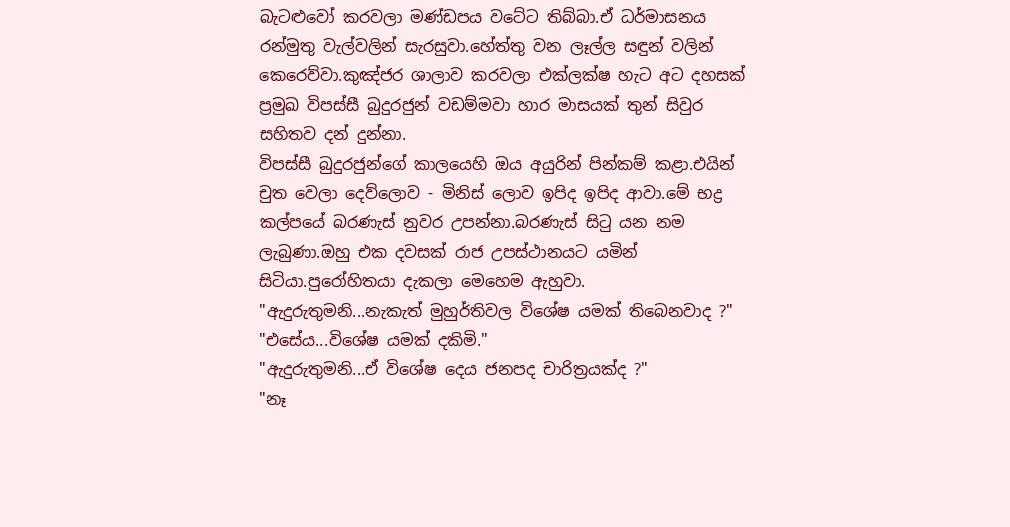බැටළුවෝ කරවලා මණ්ඩපය වටේට තිබ්බා.ඒ ධර්මාසනය රන්මුතු වැල්වලින් සැරසුවා.හේත්තු වන ලෑල්ල සඳුන් වලින් කෙරෙව්වා.කුඤ්ජර ශාලාව කරවලා එක්ලක්ෂ හැට අට දහසක් ප්‍රමුඛ විපස්සී බුදුරජුන් වඩම්මවා හාර මාසයක් තුන් සිවුර සහිතව දන් දුන්නා.
විපස්සී බුදුරජුන්ගේ කාලයෙහි ඔය අයුරින් පින්කම් කළා.එයින් චුත වෙලා දෙව්ලොව - මිනිස් ලොව ඉපිද ඉපිද ආවා.මේ භද්‍ර කල්පයේ බරණැස් නුවර උපන්නා.බරණැස් සිටු යන නම ලැබුණා.ඔහු එක දවසක් රාජ උපස්ථානයට යමින් සිටියා.පුරෝහිතයා දැකලා මෙහෙම ඇහුවා.
"ඇදුරුතුමනි...නැකැත් මුහුර්තිවල විශේෂ යමක් තිබෙනවාද ?"
"එසේය...විශේෂ යමක් දකිමි."
"ඇදුරුතුමනි...ඒ විශේෂ දෙය ජනපද චාරිත්‍රයක්ද ?"
"නෑ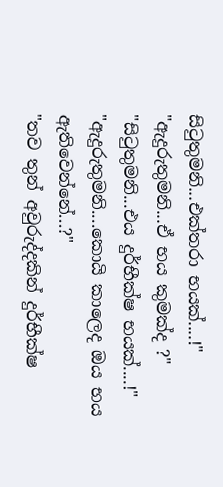සිටුතුමනි...එක්තරා භයක්....!"
"ඇදුරුතුමනි...ඒ භය කුමක්ද ?"
"සිටුතුමනි...එය දුර්භීක්ෂ භයක්....!"
"ඇදුරුතුමනි....කොයි කාලෙද ඔය භය ඇතිවෙන්නේ...?"
"තව තුන් අවුරුද්දකින් දුර්භීක්ෂ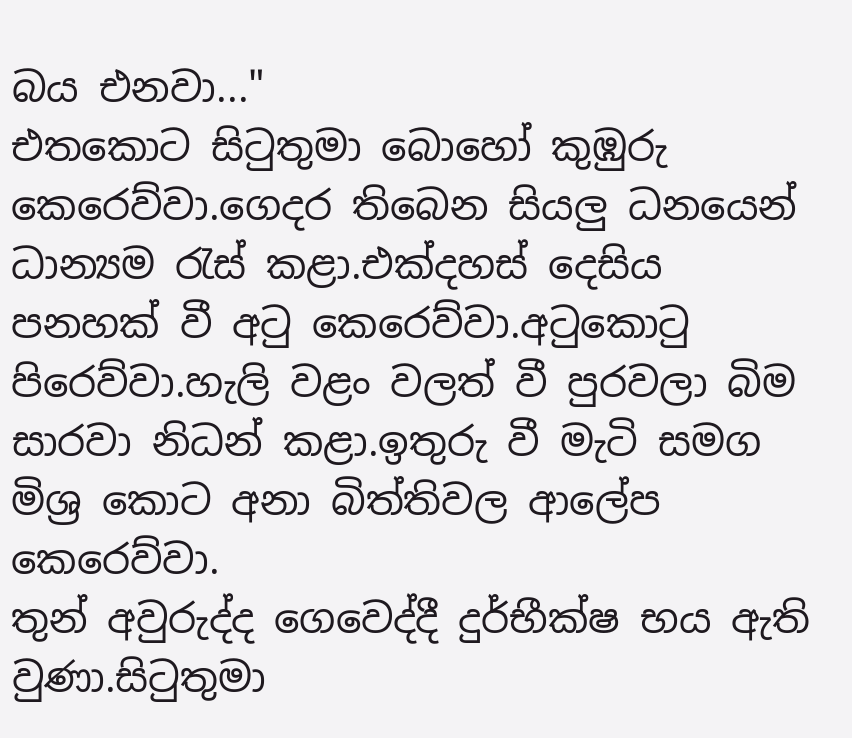බය එනවා..."
එතකොට සිටුතුමා බොහෝ කුඹුරු කෙරෙව්වා.ගෙදර තිබෙන සියලු ධනයෙන් ධාන්‍යම රැස් කළා.එක්දහස් දෙසිය පනහක් වී අටු කෙරෙව්වා.අටුකොටු පිරෙව්වා.හැලි වළං වලත් වී පුරවලා බිම සාරවා නිධන් කළා.ඉතුරු වී මැටි සමග මිශ්‍ර කොට අනා බිත්තිවල ආලේප කෙරෙව්වා.
තුන් අවුරුද්ද ගෙවෙද්දී දුර්භීක්ෂ භය ඇති වුණා.සිටුතුමා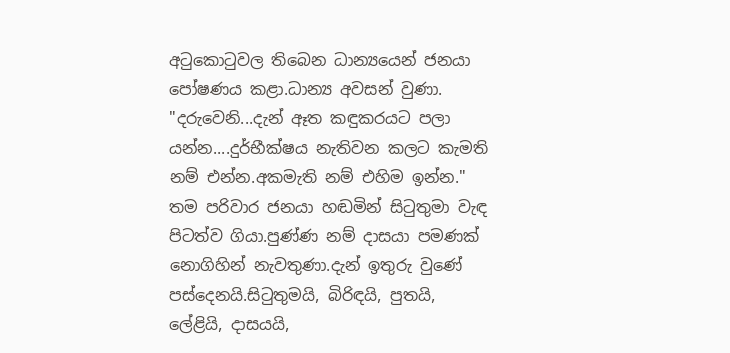අටුකොටුවල තිබෙන ධාන්‍යයෙන් ජනයා පෝෂණය කළා.ධාන්‍ය අවසන් වුණා.
"දරුවෙනි...දැන් ඈත කඳුකරයට පලා යන්න....දුර්භීක්ෂය නැතිවන කලට කැමති නම් එන්න.අකමැති නම් එහිම ඉන්න."
තම පරිවාර ජනයා හඬමින් සිටුතුමා වැඳ පිටත්ව ගියා.පුණ්ණ නම් දාසයා පමණක් නොගිහින් නැවතුණා.දැන් ඉතුරු වුණේ පස්දෙනයි.සිටුතුමයි, බිරිඳයි, පුතයි, ලේළියි, දාසයයි,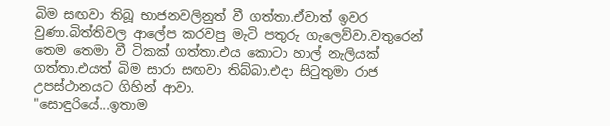බිම සඟවා තිබූ භාජනවලිනුත් වී ගත්තා.ඒවාත් ඉවර වුණා.බිත්තිවල ආලේප කරවපු මැටි පතුරු ගැලෙව්වා.වතුරෙන් තෙම තෙමා වී ටිකක් ගත්තා.එය කොටා හාල් නැලියක් ගත්තා.එයත් බිම සාරා සඟවා තිබ්බා.එදා සිටුතුමා රාජ උපස්ථානයට ගිහින් ආවා.
"සොඳුරියේ...ඉතාම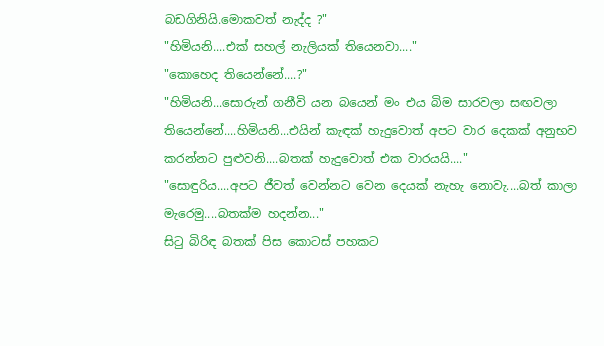බඩගිනියි.මොකවත් නැද්ද ?"
"හිමියනි....එක් සහල් නැලියක් තියෙනවා...."
"කොහෙද තියෙන්නේ....?"
"හිමියනි...සොරුන් ගනීවි යන බයෙන් මං එය බිම සාරවලා සඟවලා තියෙන්නේ....හිමියනි...එයින් කැඳක් හැදුවොත් අපට වාර දෙකක් අනුභව කරන්නට පුළුවනි....බතක් හැදුවොත් එක වාරයයි...."
"සොඳුරිය....අපට ජීවත් වෙන්නට වෙන දෙයක් නැහැ නොවැ....බත් කාලා මැරෙමු....බතක්ම හදන්න..."
සිටු බිරිඳ බතක් පිස කොටස් පහකට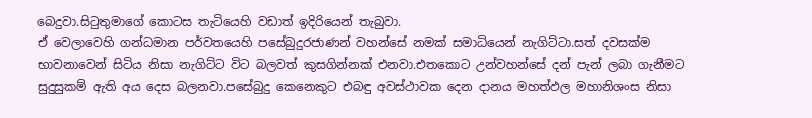බෙදුවා.සිටුතුමාගේ කොටස තැටියෙහි වඩාත් ඉදිරියෙන් තැබුවා.
ඒ වෙලාවෙහි ගන්ධමාන පර්වතයෙහි පසේබුදුරජාණන් වහන්සේ නමක් සමාධියෙන් නැගිට්ටා.සත් දවසක්ම භාවනාවෙන් සිටිය නිසා නැගිට්ට විට බලවත් කුසගින්නක් එනවා.එතකොට උන්වහන්සේ දන් පැන් ලබා ගැනීමට සුදුසුකම් ඇති අය දෙස බලනවා.පසේබුදු කෙනෙකුට එබඳු අවස්ථාවක දෙන දානය මහත්ඵල මහානිශංස නිසා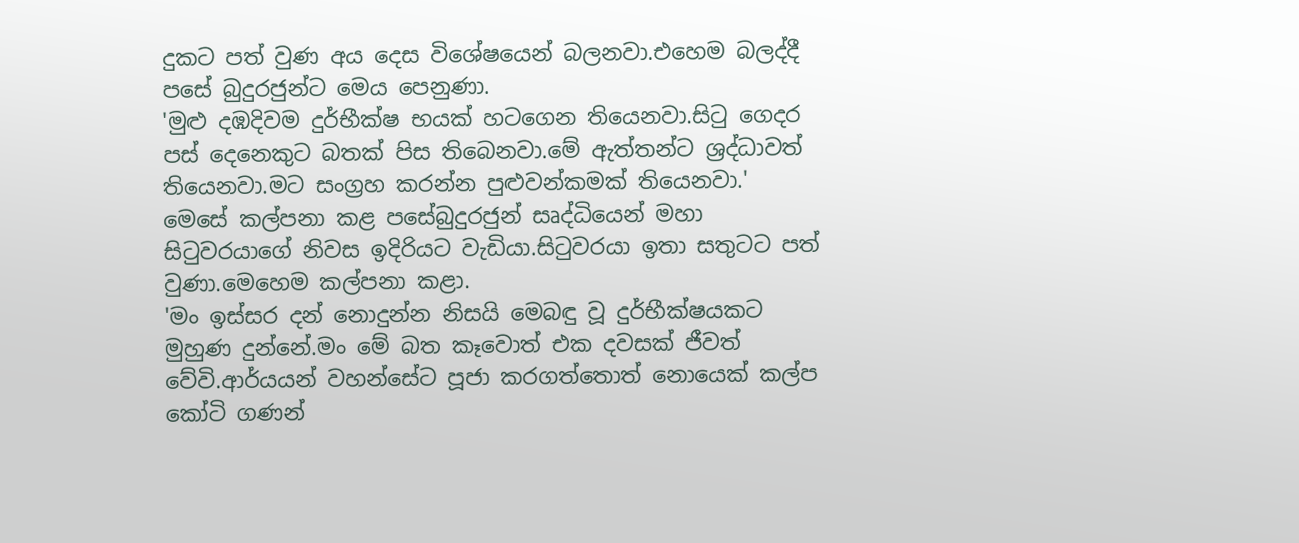දුකට පත් වුණ අය දෙස විශේෂයෙන් බලනවා.එහෙම බලද්දී පසේ බුදුරජුන්ට මෙය පෙනුණා.
'මුළු දඹදිවම දුර්භීක්ෂ භයක් හටගෙන තියෙනවා.සිටු ගෙදර පස් දෙනෙකුට බතක් පිස තිබෙනවා.මේ ඇත්තන්ට ශ්‍රද්ධාවත් තියෙනවා.මට සංග්‍රහ කරන්න පුළුවන්කමක් තියෙනවා.'
මෙසේ කල්පනා කළ පසේබුදුරජුන් සෘද්ධියෙන් මහා සිටුවරයාගේ නිවස ඉදිරියට වැඩියා.සිටුවරයා ඉතා සතුටට පත් වුණා.මෙහෙම කල්පනා කළා.
'මං ඉස්සර දන් නොදුන්න නිසයි මෙබඳු වූ දුර්භීක්ෂයකට මුහුණ දුන්නේ.මං මේ බත කෑවොත් එක දවසක් ජීවත් වේවි.ආර්යයන් වහන්සේට පූජා කරගත්තොත් නොයෙක් කල්ප කෝටි ගණන්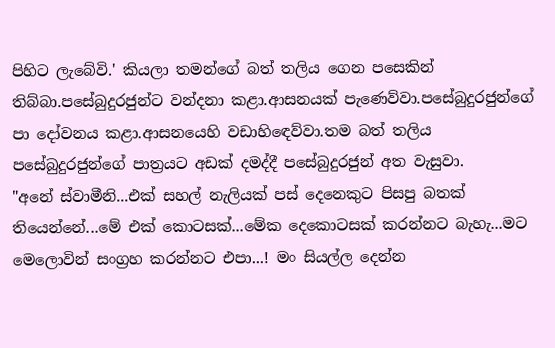පිහිට ලැබේවි.' කියලා තමන්ගේ බත් තලිය ගෙන පසෙකින් තිබ්බා.පසේබුදුරජුන්ට වන්දනා කළා.ආසනයක් පැණෙව්වා.පසේබුදුරජුන්ගේ පා දෝවනය කළා.ආසනයෙහි වඩාහිඳෙව්වා.තම බත් තලිය පසේබුදුරජුන්ගේ පාත්‍රයට අඩක් දමද්දී පසේබුදුරජුන් අත වැසුවා.
"අනේ ස්වාමීනි...එක් සහල් නැලියක් පස් දෙනෙකුට පිසපු බතක් තියෙන්නේ...මේ එක් කොටසක්...මේක දෙකොටසක් කරන්නට බැහැ...මට මෙලොවින් සංග්‍රහ කරන්නට එපා...! මං සියල්ල දෙන්න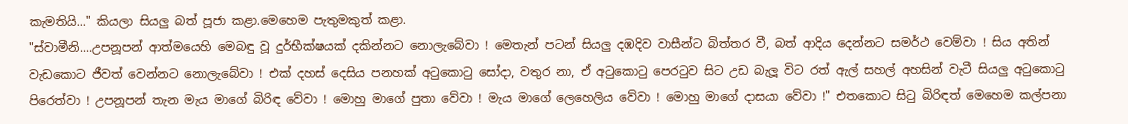කැමතියි..." කියලා සියලු බත් පූජා කළා.මෙහෙම පැතුමකුත් කළා.
"ස්වාමීනි....උපනූපන් ආත්මයෙහි මෙබඳු වූ දුර්භීක්ෂයක් දකින්නට නොලැබේවා ! මෙතැන් පටන් සියලු දඹදිව වාසීන්ට බිත්තර වී, බත් ආදිය දෙන්නට සමර්ථ වෙම්වා ! සිය අතින් වැඩකොට ජීවත් වෙන්නට නොලැබේවා ! එක් දහස් දෙසිය පනහක් අටුකොටු සෝදා, වතුර නා, ඒ අටුකොටු පෙරටුව සිට උඩ බැලූ විට රත් ඇල් සහල් අහසින් වැටී සියලු අටුකොටු පිරෙත්වා ! උපනූපන් තැන මැය මාගේ බිරිඳ වේවා ! මොහු මාගේ පුතා වේවා ! මැය මාගේ ලෙහෙලිය වේවා ! මොහු මාගේ දාසයා වේවා !" එතකොට සිටු බිරිඳත් මෙහෙම කල්පනා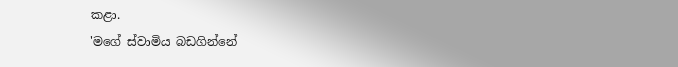කළා.
'මගේ ස්වාමිය බඩගින්නේ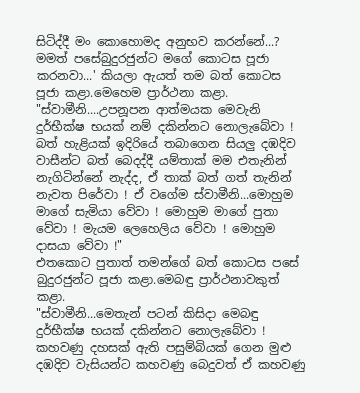සිටිද්දී මං කොහොමද අනුභව කරන්නේ...? මමත් පසේබුදුරජුන්ට මගේ කොටස පූජා කරනවා...' කියලා ඇයත් තම බත් කොටස පූජා කළා.මෙහෙම ප්‍රාර්ථනා කළා.
"ස්වාමීනි....උපනූපන ආත්මයක මෙවැනි දුර්භීක්ෂ භයක් නම් දකින්නට නොලැබේවා ! බත් හැළියක් ඉදිරියේ තබාගෙන සියලු දඹදිව වාසීන්ට බත් බෙදද්දී යම්තාක් මම එතැනින් නැගිටින්නේ නැද්ද, ඒ තාක් බත් ගත් තැනින් නැවත පිරේවා ! ඒ වගේම ස්වාමීනි...මොහුම මාගේ සැමියා වේවා ! මොහුම මාගේ පුතා වේවා ! මැයම ලෙහෙලිය වේවා ! මොහුම දාසයා වේවා !"
එතකොට පුතාත් තමන්ගේ බත් කොටස පසේ බුදුරජුන්ට පූජා කළා.මෙබඳු ප්‍රාර්ථනාවකුත් කළා.
"ස්වාමීනි...මෙතැන් පටන් කිසිදා මෙබඳු දුර්භීක්ෂ භයක් දකින්නට නොලැබේවා ! කහවණු දහසක් ඇති පසුම්බියක් ගෙන මුළු දඹදිව වැසියන්ට කහවණු බෙදුවත් ඒ කහවණු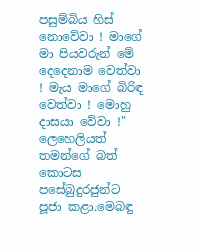පසුම්බිය හිස් නොවේවා ! මාගේ මා පියවරුන් මේ දෙදෙනාම වෙත්වා ! මැය මාගේ බිරිඳ වෙත්වා ! මොහු දාසයා වේවා !"
ලෙහෙලියත් තමන්ගේ බත් කොටස පසේබුදුරජුන්ට පූජා කළා.මෙබඳු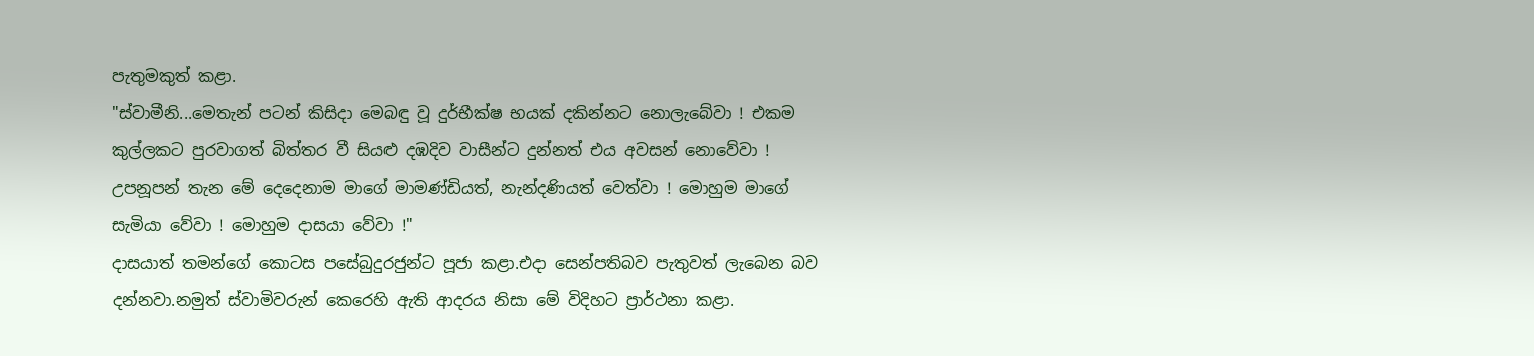පැතුමකුත් කළා.
"ස්වාමීනි...මෙතැන් පටන් කිසිදා මෙබඳු වූ දුර්භීක්ෂ භයක් දකින්නට නොලැබේවා ! එකම කුල්ලකට පුරවාගත් බිත්තර වී සියළු දඹදිව වාසීන්ට දුන්නත් එය අවසන් නොවේවා ! උපනූපන් තැන මේ දෙදෙනාම මාගේ මාමණ්ඩියත්, නැන්දණියත් වෙත්වා ! මොහුම මාගේ සැමියා වේවා ! මොහුම දාසයා වේවා !"
දාසයාත් තමන්ගේ කොටස පසේබුදුරජුන්ට පූජා කළා.එදා සෙන්පතිබව පැතුවත් ලැබෙන බව දන්නවා.නමුත් ස්වාමිවරුන් කෙරෙහි ඇති ආදරය නිසා මේ විදිහට ප්‍රාර්ථනා කළා.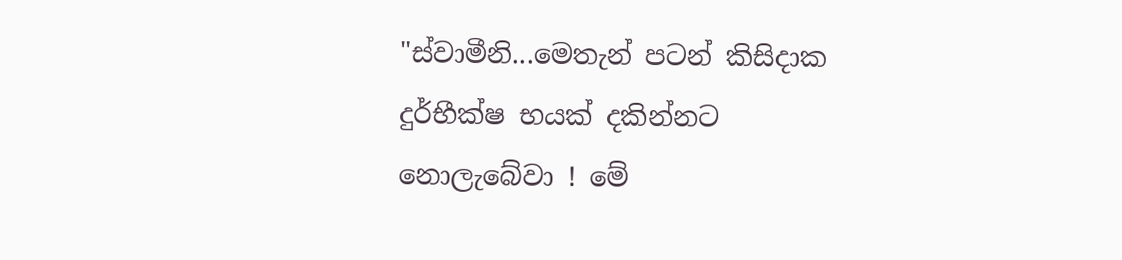"ස්වාමීනි...මෙතැන් පටන් කිසිදාක දුර්භීක්ෂ භයක් දකින්නට නොලැබේවා ! මේ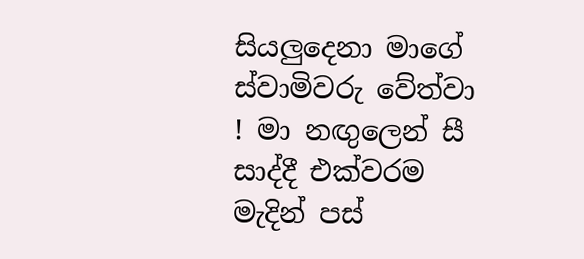සියලුදෙනා මාගේ ස්වාමිවරු වේත්වා ! මා නඟුලෙන් සී සාද්දී එක්වරම මැදින් පස්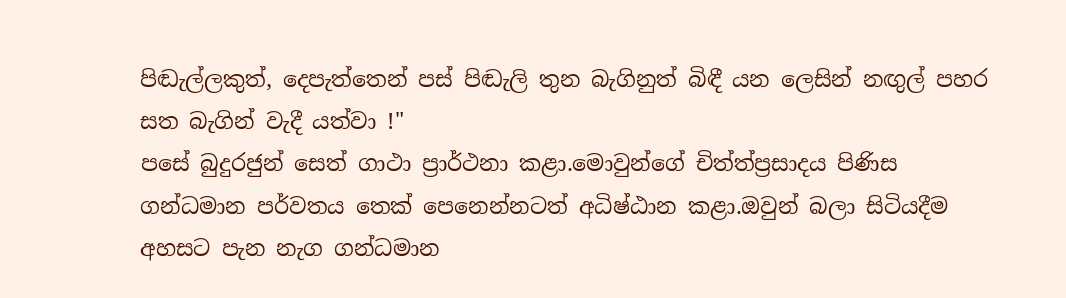පිඬැල්ලකුත්, දෙපැත්තෙන් පස් පිඬැලි තුන බැගිනුත් බිඳී යන ලෙසින් නඟුල් පහර සත බැගින් වැදී යත්වා !"
පසේ බුදුරජුන් සෙත් ගාථා ප්‍රාර්ථනා කළා.මොවුන්ගේ චිත්ත්ප්‍රසාදය පිණිස ගන්ධමාන පර්වතය තෙක් පෙනෙන්නටත් අධිෂ්ඨාන කළා.ඔවුන් බලා සිටියදීම අහසට පැන නැග ගන්ධමාන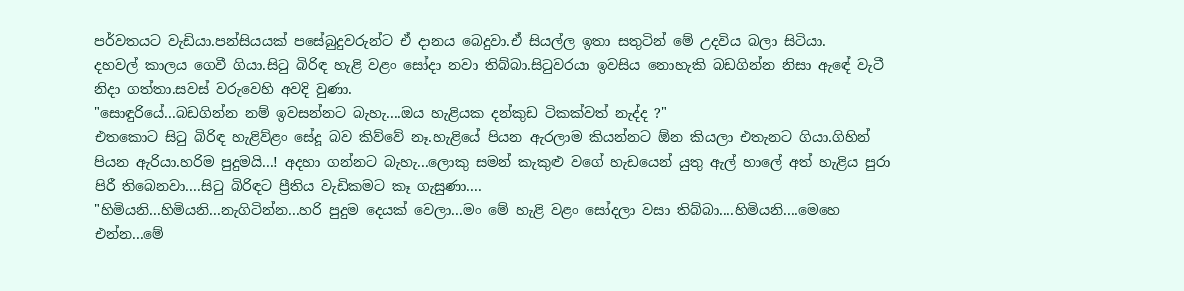පර්වතයට වැඩියා.පන්සියයක් පසේබුදුවරුන්ට ඒ දානය බෙදුවා.ඒ සියල්ල ඉතා සතුටින් මේ උදවිය බලා සිටියා.
දහවල් කාලය ගෙවී ගියා.සිටු බිරිඳ හැළි වළං සෝදා නවා තිබ්බා.සිටුවරයා ඉවසිය නොහැකි බඩගින්න නිසා ඇඳේ වැටී නිදා ගත්තා.සවස් වරුවෙහි අවදි වුණා.
"සොඳුරියේ...බඩගින්න නම් ඉවසන්නට බැහැ....ඔය හැළියක දන්කුඩ ටිකක්වත් නැද්ද ?"
එතකොට සිටු බිරිඳ හැළිව්ළං සේදූ බව කිව්වේ නෑ.හැළියේ පියන ඇරලාම කියන්නට ඕන කියලා එතැනට ගියා.ගිහින් පියන ඇරියා.හරිම පුදුමයි...! අදහා ගන්නට බැහැ...ලොකු සමන් කැකුළු වගේ හැඩයෙන් යුතු ඇල් හාලේ අත් හැළිය පුරා පිරී තිබෙනවා....සිටු බිරිඳට ප්‍රීතිය වැඩිකමට කෑ ගැසුණා....
"හිමියනි...හිමියනි...නැගිටින්න...හරි පුදුම දෙයක් වෙලා...මං මේ හැළි වළං සෝදලා වසා තිබ්බා....හිමියනි....මෙහෙ එන්න...මේ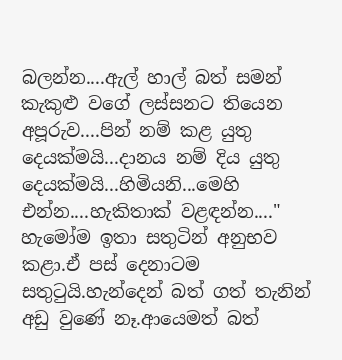බලන්න....ඇල් හාල් බත් සමන් කැකුළු වගේ ලස්සනට තියෙන අපූරුව....පින් නම් කළ යුතු දෙයක්මයි...දානය නම් දිය යුතු දෙයක්මයි...හිමියනි...මෙහි එන්න....හැකිතාක් වළඳන්න...."
හැමෝම ඉතා සතුටින් අනුභව කළා.ඒ පස් දෙනාටම සතුටුයි.හැන්දෙන් බත් ගත් තැනින් අඩු වුණේ නෑ.ආයෙමත් බත්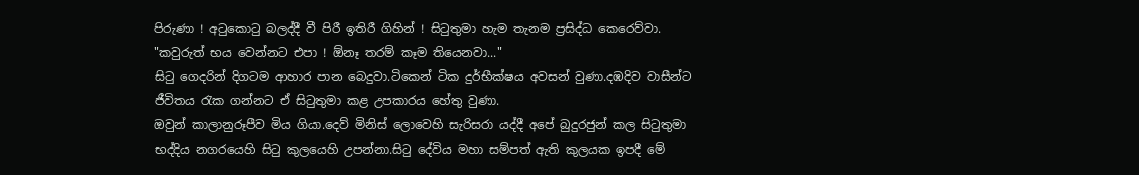පිරුණා ! අටුකොටු බලද්දී වී පිරී ඉතිරී ගිහින් ! සිටුතුමා හැම තැනම ප්‍රසිද්ධ කෙරෙව්වා.
"කවුරුත් භය වෙන්නට එපා ! ඕනෑ තරම් කෑම තියෙනවා..."
සිටු ගෙදරින් දිගටම ආහාර පාන බෙදුවා.ටිකෙන් ටික දුර්භීක්ෂය අවසන් වුණා.දඹදිව වාසීන්ට ජීවිතය රැක ගන්නට ඒ සිටුතුමා කළ උපකාරය හේතු වුණා.
ඔවුන් කාලානුරූපීව මිය ගියා.දෙව් මිනිස් ලොවෙහි සැරිසරා යද්දී අපේ බුදුරජුන් කල සිටුතුමා භද්දිය නගරයෙහි සිටු කුලයෙහි උපන්නා.සිටු දේවිය මහා සම්පත් ඇති කුලයක ඉපදී මේ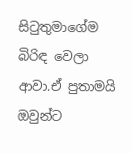සිටුතුමාගේම බිරිඳ වෙලා ආවා.ඒ පුතාමයි ඔවුන්ට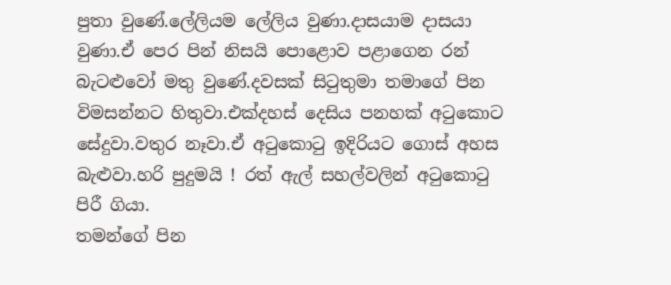පුතා වුණේ.ලේලියම ලේලිය වුණා.දාසයාම දාසයා වුණා.ඒ පෙර පින් නිසයි පොළොව පළාගෙන රන් බැටළුවෝ මතු වුණේ.දවසක් සිටුතුමා තමාගේ පින විමසන්නට හිතුවා.එක්දහස් දෙසිය පනහක් අටුකොට සේදුවා.වතුර නෑවා.ඒ අටුකොටු ඉදිරියට ගොස් අහස බැළුවා.හරි පුදුමයි ! රත් ඇල් සහල්වලින් අටුකොටු පිරී ගියා.
තමන්ගේ පින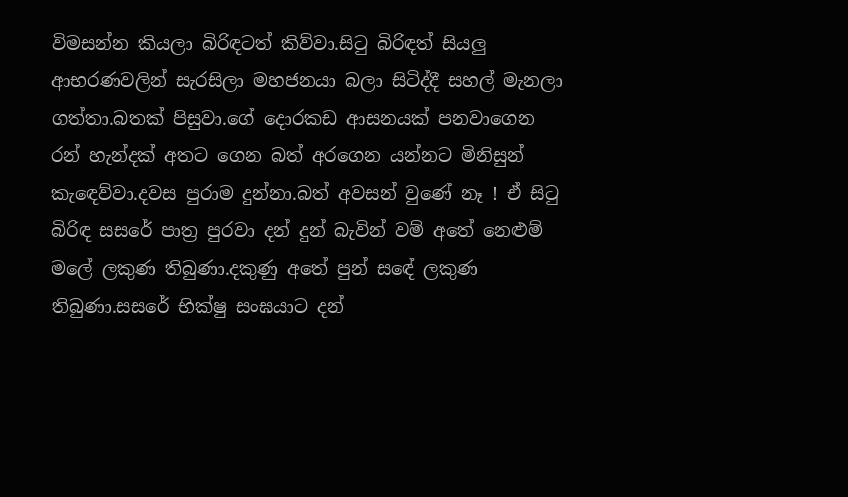විමසන්න කියලා බිරිඳටත් කිව්වා.සිටු බිරිඳත් සියලු ආභරණවලින් සැරසිලා මහජනයා බලා සිටිද්දී සහල් මැනලා ගත්තා.බතක් පිසුවා.ගේ දොරකඩ ආසනයක් පනවාගෙන රන් හැන්දක් අතට ගෙන බත් අරගෙන යන්නට මිනිසුන් කැඳෙව්වා.දවස පුරාම දුන්නා.බත් අවසන් වුණේ නෑ ! ඒ සිටු බිරිඳ සසරේ පාත්‍ර පුරවා දන් දුන් බැවින් වම් අතේ නෙළුම් මලේ ලකුණ තිබුණා.දකුණු අතේ පුන් සඳේ ලකුණ තිබුණා.සසරේ භික්ෂු සංඝයාට දන්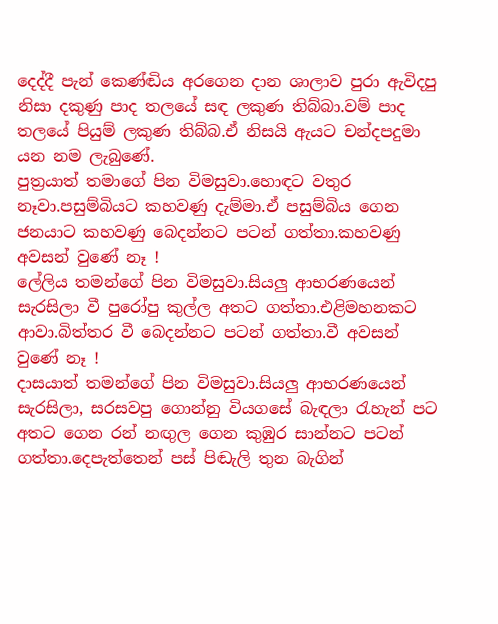දෙද්දී පැන් කෙණ්ඬිය අරගෙන දාන ශාලාව පුරා ඇවිදපු නිසා දකුණු පාද තලයේ සඳ ලකුණ තිබ්බා.වම් පාද තලයේ පියුම් ලකුණ තිබ්බ.ඒ නිසයි ඇයට චන්දපදුමා යන නම ලැබුණේ.
පුත්‍රයාත් තමාගේ පින විමසුවා.හොඳට වතුර නෑවා.පසුම්බියට කහවණු දැම්මා.ඒ පසුම්බිය ගෙන ජනයාට කහවණු බෙදන්නට පටන් ගත්තා.කහවණු අවසන් වුණේ නෑ !
ලේලිය තමන්ගේ පින විමසුවා.සියලු ආභරණයෙන් සැරසිලා වී පුරෝපු කුල්ල අතට ගත්තා.එළිමහනකට ආවා.බිත්තර වී බෙදන්නට පටන් ගත්තා.වී අවසන් වුණේ නෑ !
දාසයාත් තමන්ගේ පින විමසුවා.සියලු ආභරණයෙන් සැරසිලා, සරසවපු ගොන්නු වියගසේ බැඳලා රැහැන් පට අතට ගෙන රන් නඟුල ගෙන කුඹුර සාන්නට පටන් ගත්තා.දෙපැත්තෙන් පස් පිඬැලි තුන බැගින්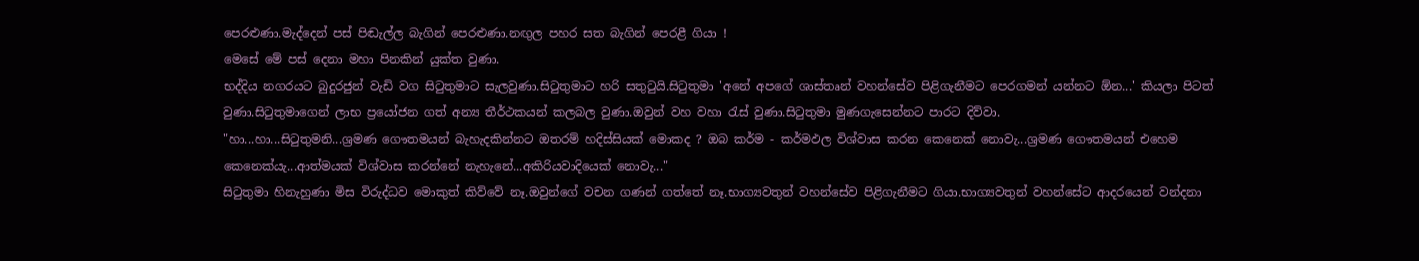පෙරළුණා.මැද්දෙන් පස් පිඬැල්ල බැගින් පෙරළුණා.නඟුල පහර සත බැගින් පෙරළී ගියා !
මෙසේ මේ පස් දෙනා මහා පිනකින් යුක්ත වුණා.
භද්දිය නගරයට බුදුරජුන් වැඩි වග සිටුතුමාට සැලවුණා.සිටුතුමාට හරි සතුටුයි.සිටුතුමා 'අනේ අපගේ ශාස්තෘන් වහන්සේව පිළිගැනීමට පෙරගමන් යන්නට ඕන...' කියලා පිටත් වුණා.සිටුතුමාගෙන් ලාභ ප්‍රයෝජන ගත් අන්‍ය තීර්ථකයන් කලබල වුණා.ඔවුන් වහ වහා රැස් වුණා.සිටුතුමා මුණගැසෙන්නට පාරට දිව්වා.
"හා...හා...සිටුතුමනි...ශ්‍රමණ ගෞතමයන් බැහැදකින්නට ඔතරම් හදිස්සියක් මොකද ? ඔබ කර්ම - කර්මඵල විශ්වාස කරන කෙනෙක් නොවැ...ශ්‍රමණ ගෞතමයන් එහෙම කෙනෙක්යැ...ආත්මයක් විශ්වාස කරන්නේ නැහැනේ...අකිරියවාදියෙක් නොවැ..."
සිටුතුමා හිනැහුණා මිස විරුද්ධව මොකුත් කිව්වේ නෑ.ඔවුන්ගේ වචන ගණන් ගත්තේ නෑ.භාග්‍යවතුන් වහන්සේව පිළිගැනීමට ගියා.භාග්‍යවතුන් වහන්සේට ආදරයෙන් වන්දනා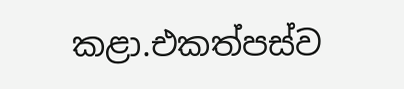කළා.එකත්පස්ව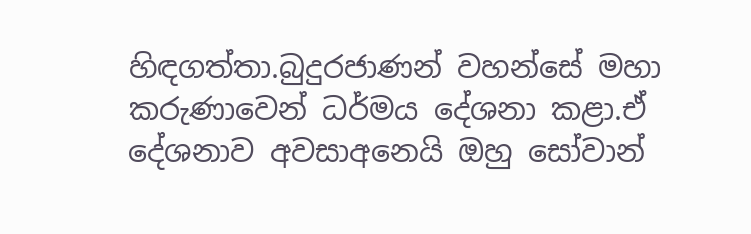හිඳගත්තා.බුදුරජාණන් වහන්සේ මහා කරුණාවෙන් ධර්මය දේශනා කළා.ඒ දේශනාව අවසාඅනෙයි ඔහු සෝවාන්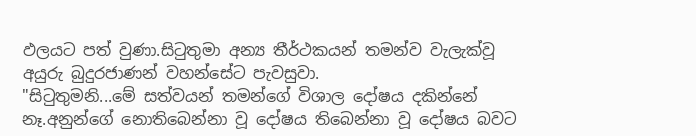ඵලයට පත් වුණා.සිටුතුමා අන්‍ය තීර්ථකයන් තමන්ව වැලැක්වූ අයුරු බුදුරජාණන් වහන්සේට පැවසුවා.
"සිටුතුමනි...මේ සත්වයන් තමන්ගේ විශාල දෝෂය දකින්නේ නෑ.අනුන්ගේ නොතිබෙන්නා වූ දෝෂය තිබෙන්නා වූ දෝෂය බවට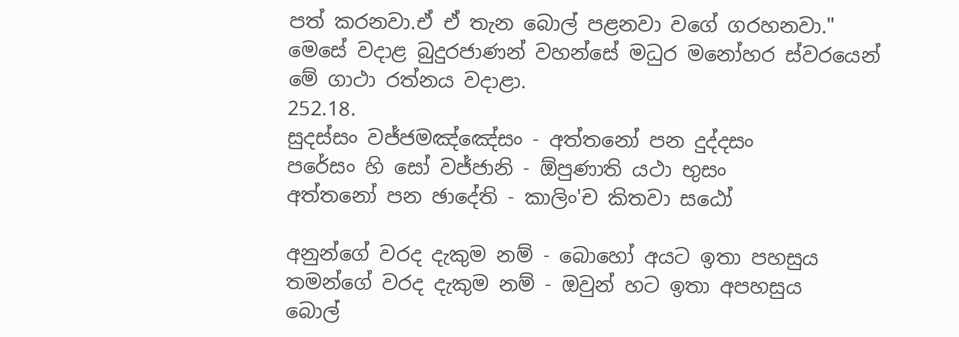පත් කරනවා.ඒ ඒ තැන බොල් පළනවා වගේ ගරහනවා."
මෙසේ වදාළ බුදුරජාණන් වහන්සේ මධුර මනෝහර ස්වරයෙන් මේ ගාථා රත්නය වදාළා.
252.18.
සුදස්සං වජ්ජමඤ්ඤේසං - අත්තනෝ පන දුද්දසං
පරේසං හි සෝ වජ්ජානි - ඕපුණාති යථා භුසං
අත්තනෝ පන ඡාදේති - කාලිං'ච කිතවා සඨෝ

අනුන්ගේ වරද දැකුම නම් - බොහෝ අයට ඉතා පහසුය
තමන්ගේ වරද දැකුම නම් - ඔවුන් හට ඉතා අපහසුය
බොල්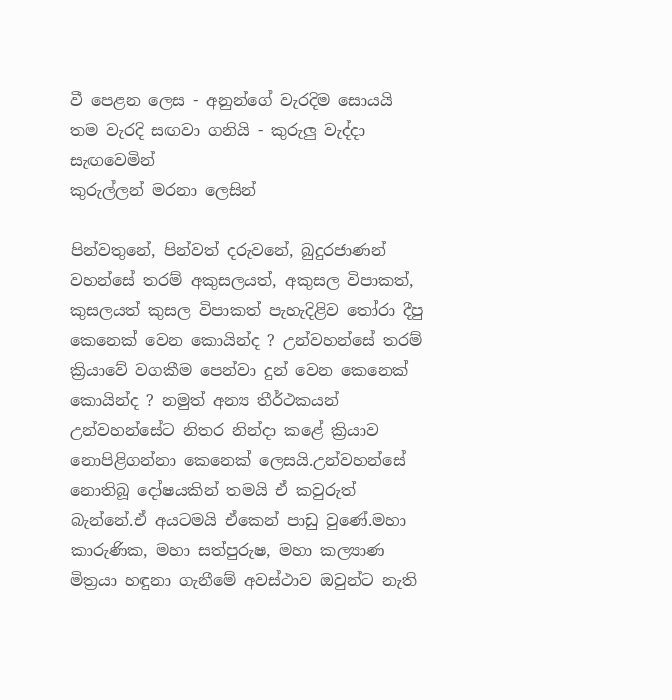වී පෙළන ලෙස - අනුන්ගේ වැරදිම සොයයි
තම වැරදි සඟවා ගනියි - කුරුලු වැද්දා සැඟවෙමින්
කුරුල්ලන් මරනා ලෙසින්

පින්වතුනේ, පින්වත් දරුවනේ, බුදුරජාණන් වහන්සේ තරම් අකුසලයත්, අකුසල විපාකත්, කුසලයත් කුසල විපාකත් පැහැදිළිව තෝරා දීපු කෙනෙක් වෙන කොයින්ද ? උන්වහන්සේ තරම් ක්‍රියාවේ වගකීම පෙන්වා දුන් වෙන කෙනෙක් කොයින්ද ? නමුත් අන්‍ය තීර්ථකයන් උන්වහන්සේට නිතර නින්දා කළේ ක්‍රියාව නොපිළිගන්නා කෙනෙක් ලෙසයි.උන්වහන්සේ නොතිබූ දෝෂයකින් තමයි ඒ කවුරුත් බැන්නේ.ඒ අයටමයි ඒකෙන් පාඩු වුණේ.මහා කාරුණික, මහා සත්පුරුෂ, මහා කල්‍යාණ මිත්‍රයා හඳුනා ගැනීමේ අවස්ථාව ඔවුන්ට නැති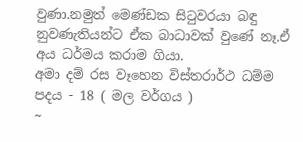වුණා.නමුත් මෙණ්ඩක සිටුවරයා බඳු නුවණැතියන්ට ඒක බාධාවක් වුණේ නෑ.ඒ අය ධර්මය කරාම ගියා.
අමා දම් රස වෑහෙන විස්තරාර්ථ ධම්ම පදය - 18 ( මල වර්ගය )
~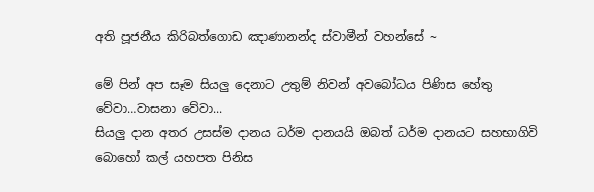අති පූජනීය කිරිබත්ගොඩ ඤාණානන්ද ස්වාමීන් වහන්සේ ~

මේ පින් අප සෑම සියලු දෙනාට උතුම් නිවන් අවබෝධය පිණිස හේතු වේවා…වාසනා වේවා...
සියලු දාන අතර උසස්ම දානය ධර්ම දානයයි ඔබත් ධර්ම දානයට සහභාගිවි බොහෝ කල් යහපත පිනිස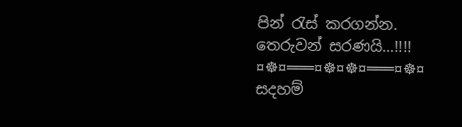පින් රැස් කරගන්න.
තෙරුවන් සරණයි…!!!!
¤☸¤═══¤☸¤☸¤═══¤☸¤
සදහම්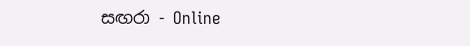සඟරා - Online